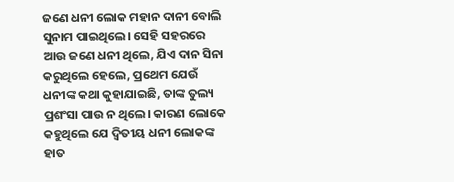ଜଣେ ଧନୀ ଲୋକ ମହାନ ଦାନୀ ବୋଲି ସୁନାମ ପାଇଥିଲେ। ସେହି ସହରରେ ଆଉ ଜଣେ ଧନୀ ଥିଲେ, ଯିଏ ଦାନ ସିନା କରୁଥିଲେ ହେଲେ, ପ୍ରଥ‌େମ ଯେଉଁ ଧନୀଙ୍କ କଥା କୁହାଯାଇଛି, ତାଙ୍କ ତୁଲ୍ୟ ପ୍ରଶଂସା ପାଉ ନ ଥିଲେ। କାରଣ ଲୋକେ କହୁଥିଲେ ଯେ ଦ୍ବିତୀୟ ଧନୀ ଲୋକଙ୍କ ହାତ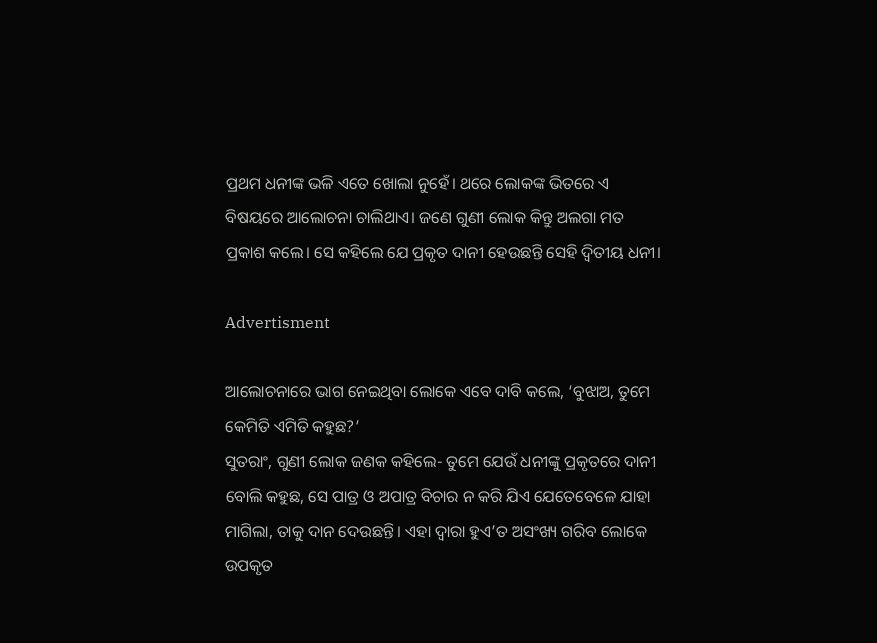ପ୍ରଥମ ଧନୀଙ୍କ ଭଳି ଏତେ ଖୋଲା ନୁହେଁ। ଥରେ ଲୋକଙ୍କ ଭିତରେ ଏ ବିଷୟରେ ଆଲୋଚନା ଚାଲିଥାଏ। ଜଣେ ଗୁଣୀ ଲୋକ କିନ୍ତୁ ଅଲଗା ମତ ପ୍ରକାଶ କଲେ। ସେ କହିଲେ ଯେ ପ୍ରକୃତ ଦାନୀ ହେଉଛନ୍ତି ସେହି ଦ୍ବିତୀୟ ଧନୀ।

Advertisment

ଆଲୋଚନାରେ ଭାଗ ନେଇଥିବା ଲୋକେ ଏବେ ଦାବି କଲେ, ‘ବୁଝାଅ, ତୁମେ କେମିତି ଏମିତି କହୁଛ?’
ସୁତରାଂ, ଗୁଣୀ ଲୋକ ଜଣକ କହିଲେ- ତୁମେ ଯେଉଁ ଧନୀଙ୍କୁ ପ୍ରକୃତରେ ଦାନୀ ବୋଲି କହୁଛ, ସେ ପାତ୍ର ଓ ଅପାତ୍ର ବିଚାର ନ କରି ଯିଏ ଯେତେବେଳେ ଯାହା ମାଗିଲା, ତାକୁ ଦାନ ଦେଉଛନ୍ତି। ଏହା ଦ୍ବାରା ହୁଏ’ତ ଅସଂଖ୍ୟ ଗରିବ ଲୋକେ ଉପକୃତ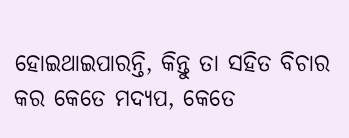ହୋଇଥାଇପାରନ୍ତି, କିନ୍ତୁ ତା ସହିତ ବିଚାର କର କେତେ ମଦ୍ୟପ, କେତେ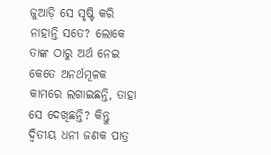ଜୁଆଡ଼ି ସେ ସୃଷ୍ଟି କରି ନାହାନ୍ତି ସତେ? ଲୋକେ ତାଙ୍କ ଠାରୁ ଅର୍ଥ ନେଇ କେତେ ଅନର୍ଥମୂଳକ କାମରେ ଲଗାଇଛନ୍ତି, ତାହା ସେ ଦେଖିଛନ୍ତି? କିନ୍ତୁ ଦ୍ବିତୀୟ ଧନୀ ଜଣକ ପାତ୍ର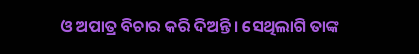ଓ ଅପାତ୍ର ବିଚାର କରି ଦିଅନ୍ତି। ସେଥିଲାଗି ତାଙ୍କ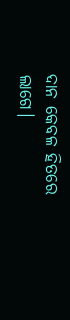ଦାନ କେବଳ ହିତରେ ଲାଗେ।